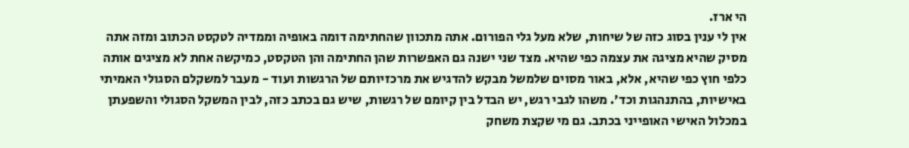הי ארז.
אין לי ענין בסוג כזה של שיחות, שלא מעל גלי הפורום. אתה מתכוון שהחתימה דומה באופיה וממדיה לטקסט הכתוב ומזה אתה מסיק שהיא מציגה את עצמה כפי שהיא. מצד שני ישנה גם האפשרות שהן החתימה והן הטקסט, כמיקשה אחת לא מציגים אותה כלפי חוץ כפי שהיא, אלא, באור מסוים שלמשל מבקש להדגיש את מרכזיותם של הרגשות ועוד - מעבר למשקלם הסגולי האמיתי באישיות, בהתנהגות וכד'. משהו לגבי רגש, יש הבדל בין קיומם של רגשות, שיש גם בכתב כזה, לבין המשקל הסגולי והשפעתן במכלול האישי האופייני בכתב. גם מי שקצת משחק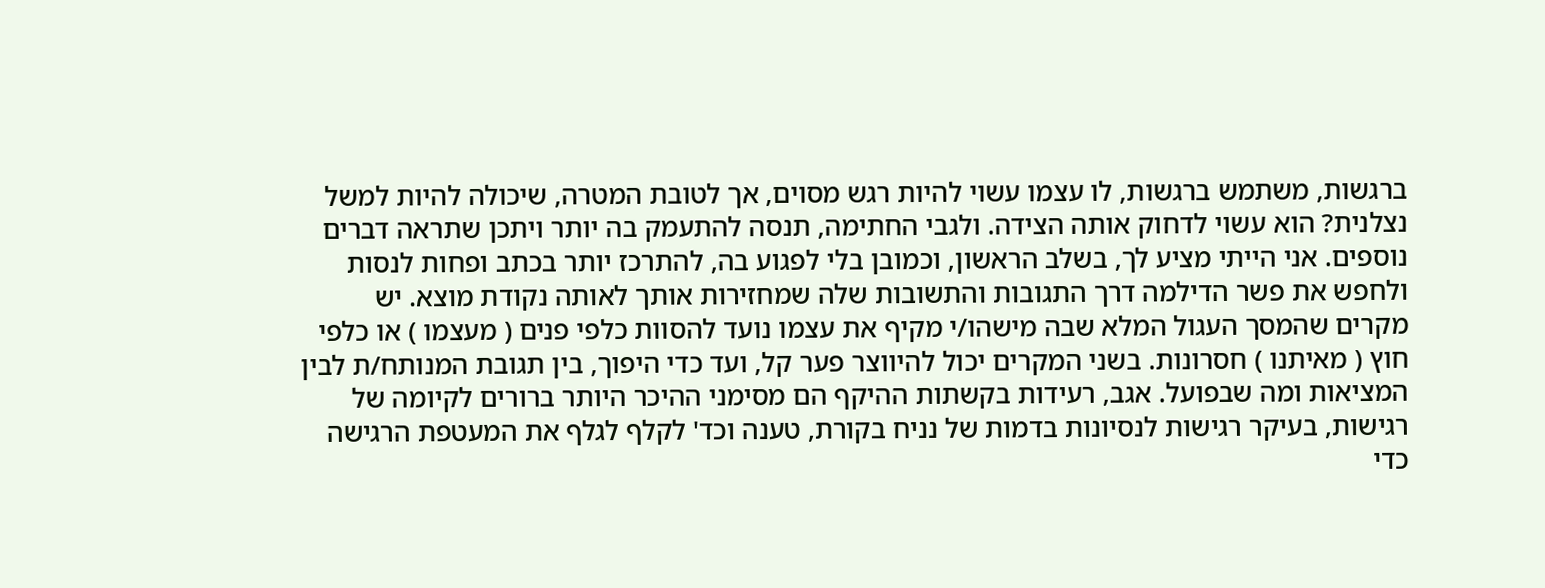ברגשות, משתמש ברגשות, לו עצמו עשוי להיות רגש מסוים, אך לטובת המטרה, שיכולה להיות למשל נצלנית? הוא עשוי לדחוק אותה הצידה. ולגבי החתימה, תנסה להתעמק בה יותר ויתכן שתראה דברים נוספים. אני הייתי מציע לך, בשלב הראשון, וכמובן בלי לפגוע בה, להתרכז יותר בכתב ופחות לנסות ולחפש את פשר הדילמה דרך התגובות והתשובות שלה שמחזירות אותך לאותה נקודת מוצא. יש מקרים שהמסך העגול המלא שבה מישהו/י מקיף את עצמו נועד להסוות כלפי פנים ( מעצמו ) או כלפי חוץ ( מאיתנו ) חסרונות. בשני המקרים יכול להיווצר פער קל, ועד כדי היפוך, בין תגובת המנותח/ת לבין המציאות ומה שבפועל. אגב, רעידות בקשתות ההיקף הם מסימני ההיכר היותר ברורים לקיומה של רגישות, בעיקר רגישות לנסיונות בדמות של נניח בקורת, טענה וכד' לקלף לגלף את המעטפת הרגישה כדי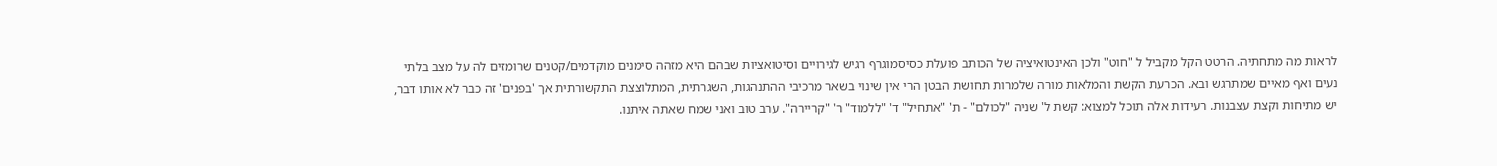לראות מה מתחתיה. הרטט הקל מקביל ל "חוט" ולכן האינטואיציה של הכותב פועלת כסיסמוגרף רגיש לגירויים וסיטואציות שבהם היא מזהה סימנים מוקדמים/קטנים שרומזים לה על מצב בלתי נעים ואף מאיים שמתרגש ובא. הכרעת הקשת והמלאות מורה שלמרות תחושת הבטן הרי אין שינוי בשאר מרכיבי ההתנהגות, השגרתית, המתלוצצת התקשורתית אך 'בפנים' זה כבר לא אותו דבר, יש מתיחות וקצת עצבנות. רעידות אלה תוכל למצוא: קשת ל' שניה "לכולם" - ת' "אתחיל" ד' "ללמוד" ר' "קריירה". ערב טוב ואני שמח שאתה איתנו.